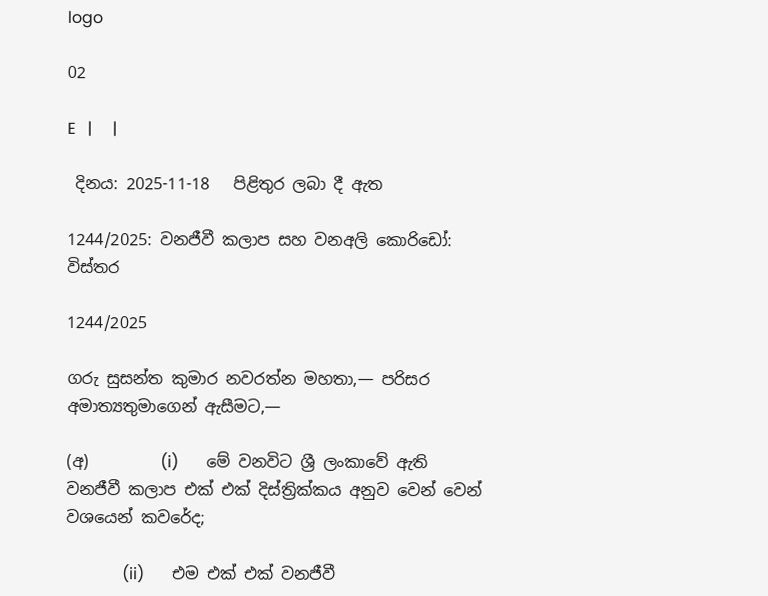logo

02

E   |     |

 දිනය: 2025-11-18   පිළිතුර ලබා දී ඇත

1244/2025: වනජීවී කලාප සහ වනඅලි කොරිඩෝ: විස්තර

1244/2025

ගරු සුසන්ත කුමාර නවරත්න මහතා,— පරිසර අමාත්‍යතුමාගෙන් ඇසීමට,—

(අ)         (i)       මේ වනවිට ශ්‍රී ලංකාවේ ඇති වනජීවී කලාප එක් එක් දිස්ත්‍රික්කය අනුව වෙන් වෙන් වශයෙන් කවරේද;

              (ii)       එම එක් එක් වනජීවී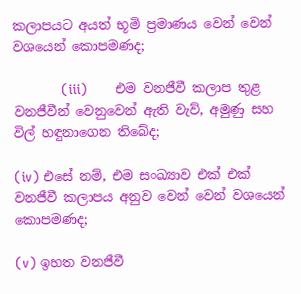කලාප‍යට අයත් භූමි ප්‍රමාණය වෙන් වෙන් වශයෙන් කොපමණද;

            (iii)       එම වනජීවී කලාප තුළ වනජීවීන් වෙනුවෙන් ඇති වැව්, අමුණු සහ විල් හඳුනාගෙන තිබේද;

(iv) එසේ නම්, එම සංඛ්‍යාව එක් එක් වනජීවී කලාප‍ය අනුව වෙන් වෙන් වශයෙන් කොපමණද;

(v) ඉහත වනජීවී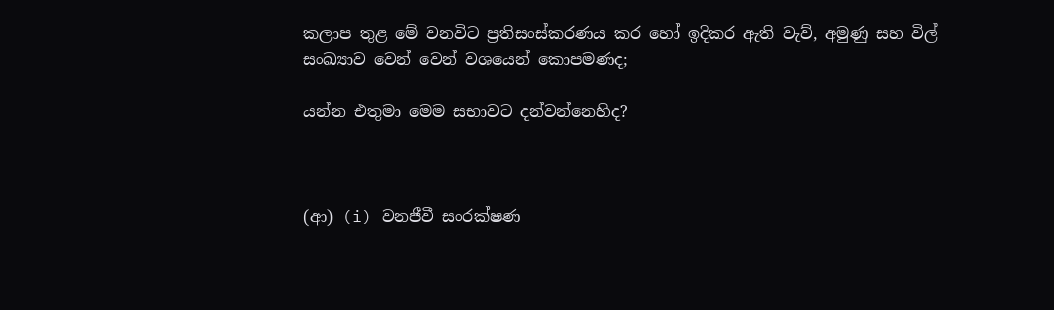කලාප තුළ මේ වනවිට ප්‍රතිසංස්කරණය කර හෝ ඉදිකර ඇති වැව්, අමුණු සහ විල් සංඛ්‍යාව වෙන් වෙන් වශයෙන් කොපමණද;

යන්න එතුමා මෙම සභාවට දන්වන්නෙහිද?



(ආ) (i) වනජීවී සංරක්ෂණ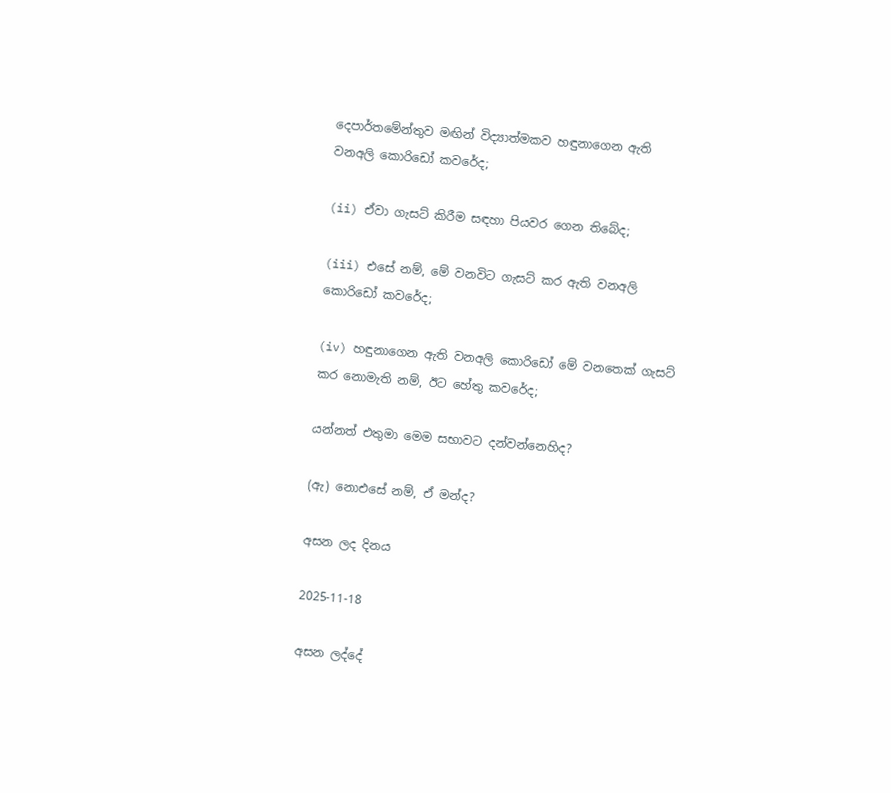දෙපාර්තමේන්තුව මඟින් විද්‍යාත්මකව හඳුනාගෙන ඇති වනඅලි කොරිඩෝ කවරේද;

(ii) ඒවා ගැසට් කිරීම සඳහා පියවර ගෙන තිබේද;

(iii) එසේ නම්, මේ වනවිට ගැසට් කර ඇති වනඅලි කොරිඩෝ කවරේද;

(iv) හඳුනාගෙන ඇති වනඅලි කොරිඩෝ මේ වනතෙක් ගැසට් කර නොමැති නම්, ඊට හේතු කවරේද;

යන්නත් එතුමා මෙම සභාවට දන්වන්නෙහිද?

(ඇ) නොඑසේ නම්, ඒ මන්ද?

අසන ලද දිනය

2025-11-18

අසන ලද්දේ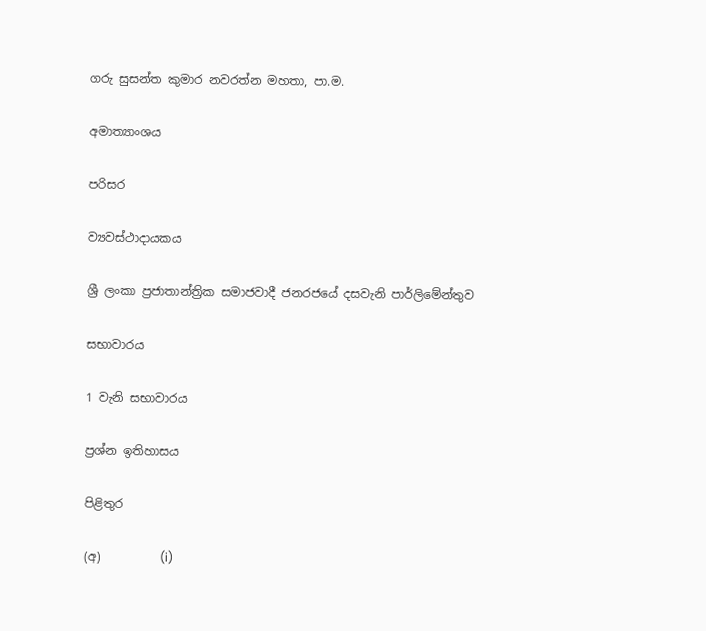ගරු සුසන්ත කුමාර නවරත්න මහතා, පා.ම.

අමාත්‍යාංශය

පරිසර

ව්‍යවස්ථාදායකය

ශ්‍රී ලංකා ප්‍රජාතාන්ත්‍රික සමාජවාදී ජනරජයේ දසවැනි පාර්ලිමේන්තුව

සභාවාරය

1 වැනි සභාවාරය

ප්‍රශ්න ඉතිහාසය

පිළිතුර

(අ)          (i)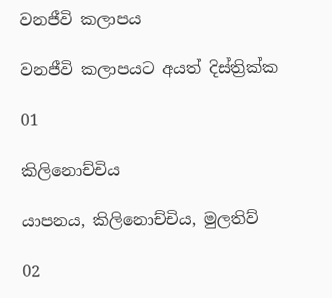වනජීවි කලාපය

වනජීවි කලාපයට අයත් දිස්ත්‍රික්ක

01

කිලිනොච්චිය

යාපනය, කිලිනොච්චිය, මුලතිව්

02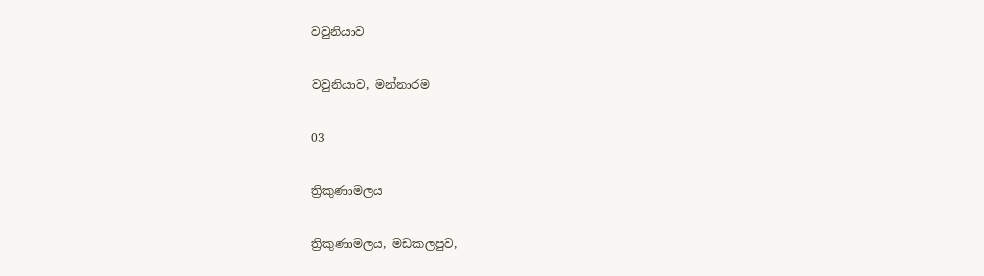වවුනියාව

වවුනියාව, මන්නාරම

03

ත්‍රිකුණාමලය

ත්‍රිකුණාමලය, මඩකලපුව,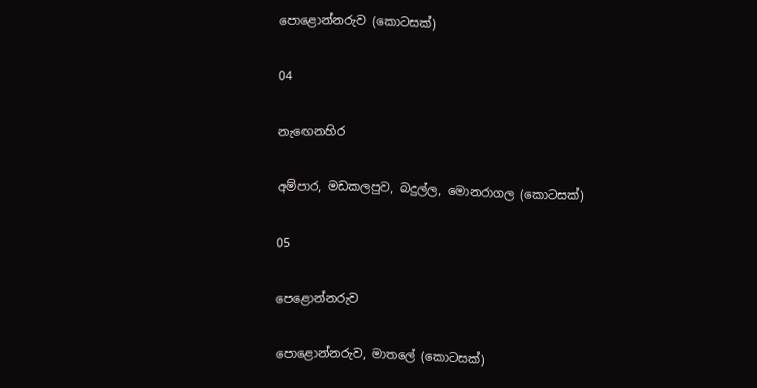පොළොන්නරුව (කොටසක්)

04

නැඟෙනහිර

අම්පාර, මඩකලපුව, බදුල්ල, මොනරාගල (කොටසක්)

05

පෙළොන්නරුව

පොළොන්නරුව, මාතලේ (කොටසක්)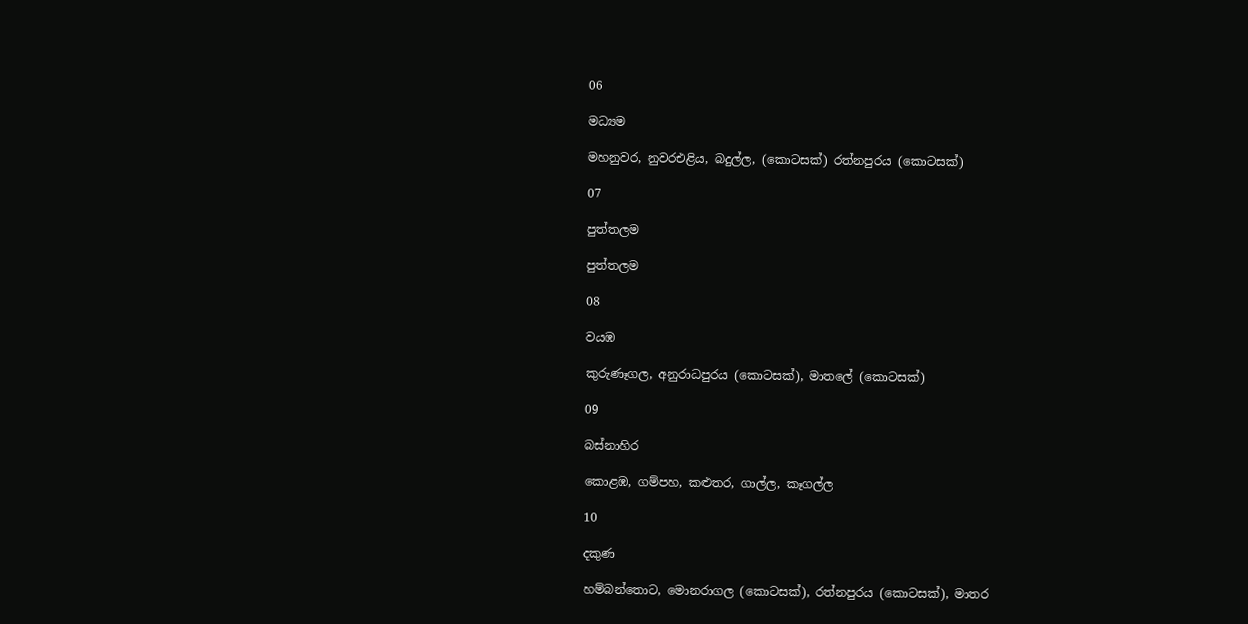06

මධ්‍යම

මහනුවර, නුවරඑළිය, බදුල්ල, (කොටසක්) රත්නපුරය (කොටසක්)

07

පුත්තලම

පුත්තලම

08

වයඹ

කුරුණෑගල, අනුරාධපුරය (කොටසක්), මාතලේ (කොටසක්)

09

බස්නාහිර

කොළඹ, ගම්පහ, කළුතර, ගාල්ල, කෑගල්ල

10

දකුණ

හම්බන්තොට, මොනරාගල (කොටසක්), රත්නපුරය (කොටසක්), මාතර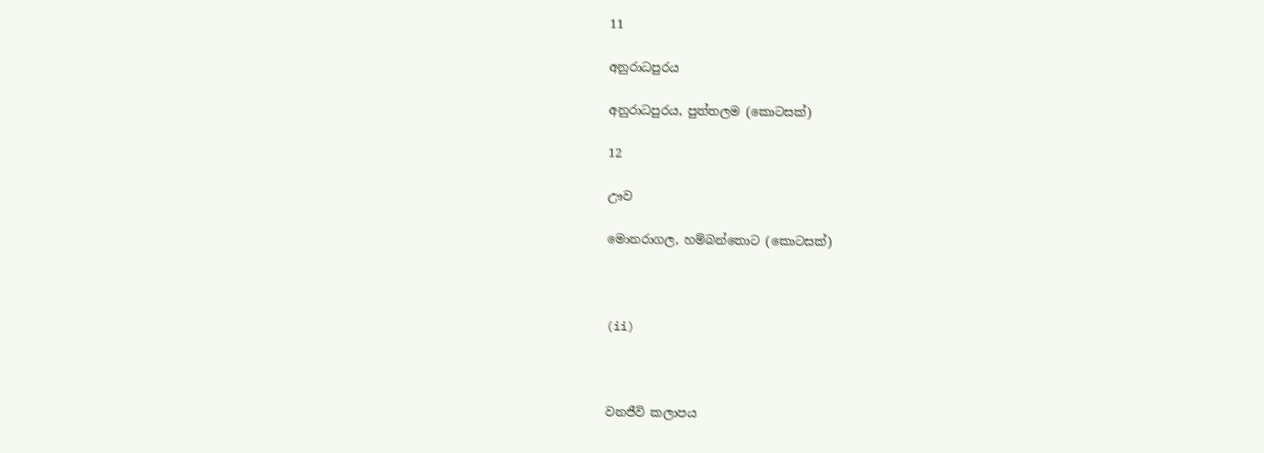11

අනුරාධපුරය

අනුරාධපුරය, පුත්තලම (කොටසක්)

12

ඌව

මොනරාගල, හම්බන්තොට (කොටසක්)



(ii)



වනජීවි කලාපය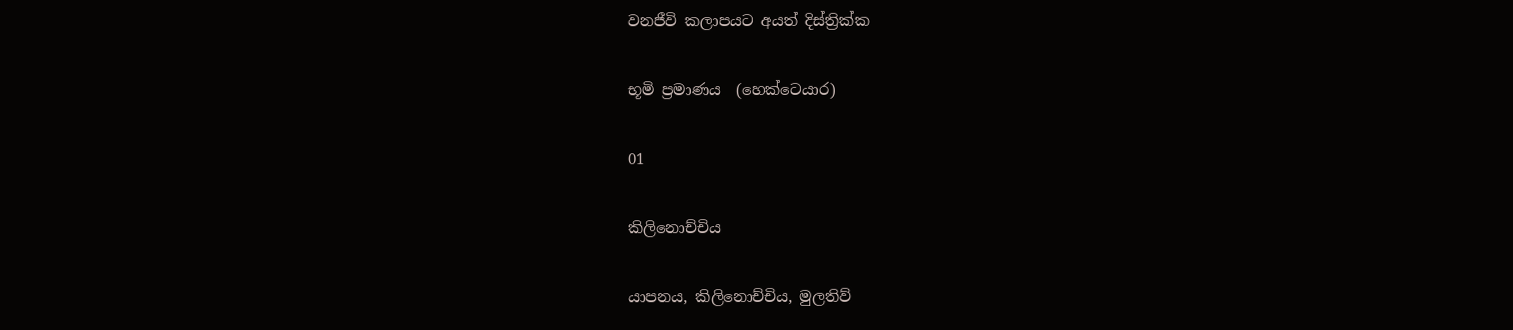වනජීවි කලාපයට අයත් දිස්ත්‍රික්ක

භූමි ප්‍රමාණය  (හෙක්ටෙයාර)

01

කිලිනොච්චිය

යාපනය, කිලිනොච්චිය, මුලතිව්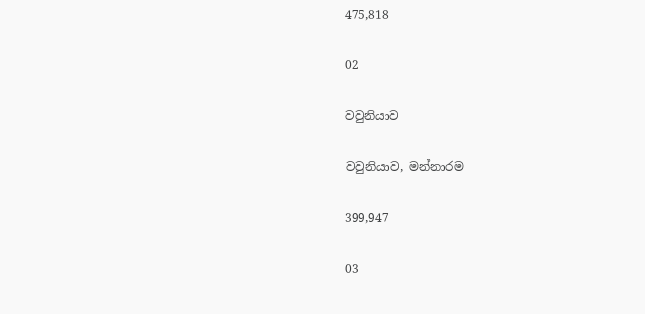475,818

02

වවුනියාව

වවුනියාව, මන්නාරම

399,947

03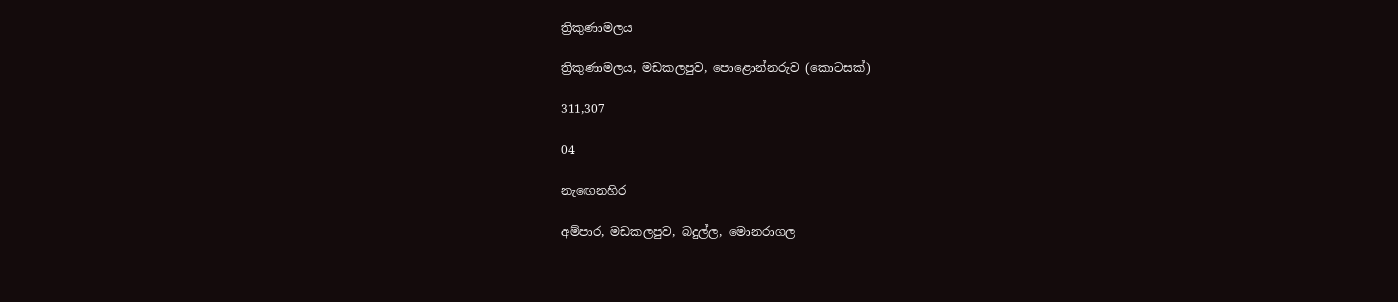ත්‍රිකුණාමලය

ත්‍රිකුණාමලය, මඩකලපුව, පොළොන්නරුව (කොටසක්)

311,307

04

නැඟෙනහිර

අම්පාර, මඩකලපුව, බදුල්ල, මොනරාගල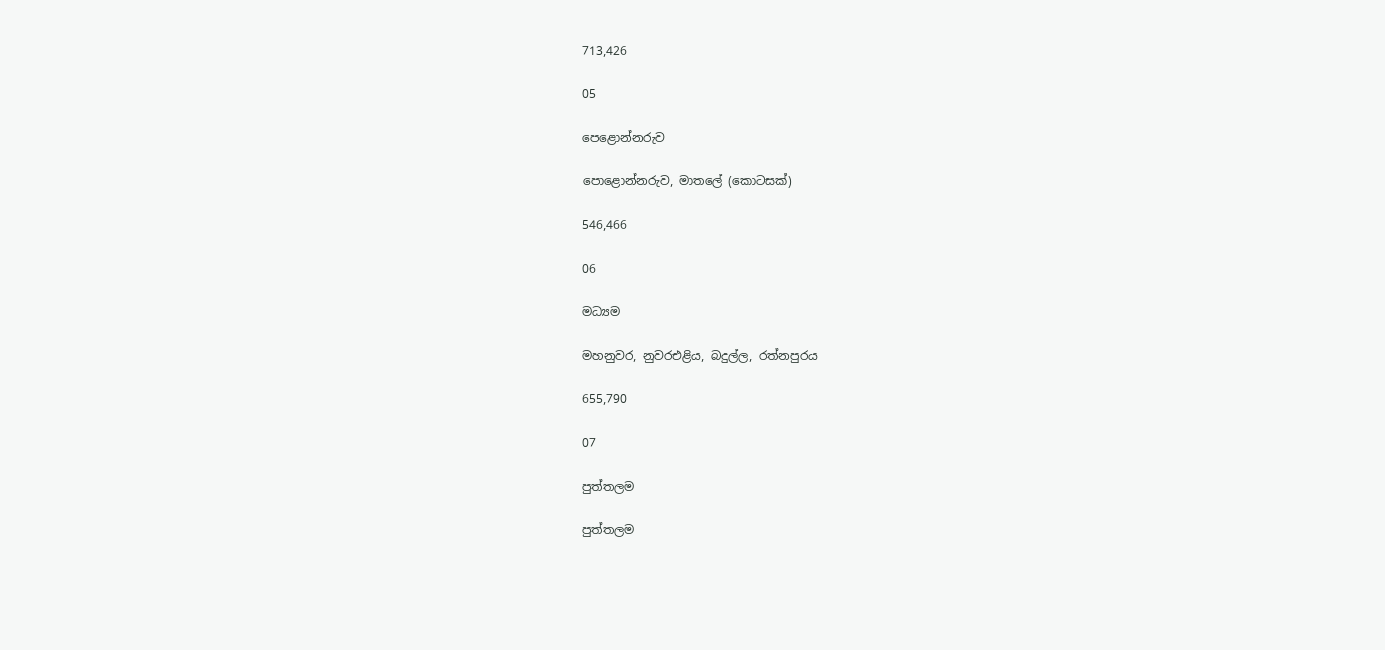713,426

05

පෙළොන්නරුව

පොළොන්නරුව, මාතලේ (කොටසක්)

546,466

06

මධ්‍යම

මහනුවර, නුවරඑළිය, බදුල්ල, රත්නපුරය

655,790

07

පුත්තලම

පුත්තලම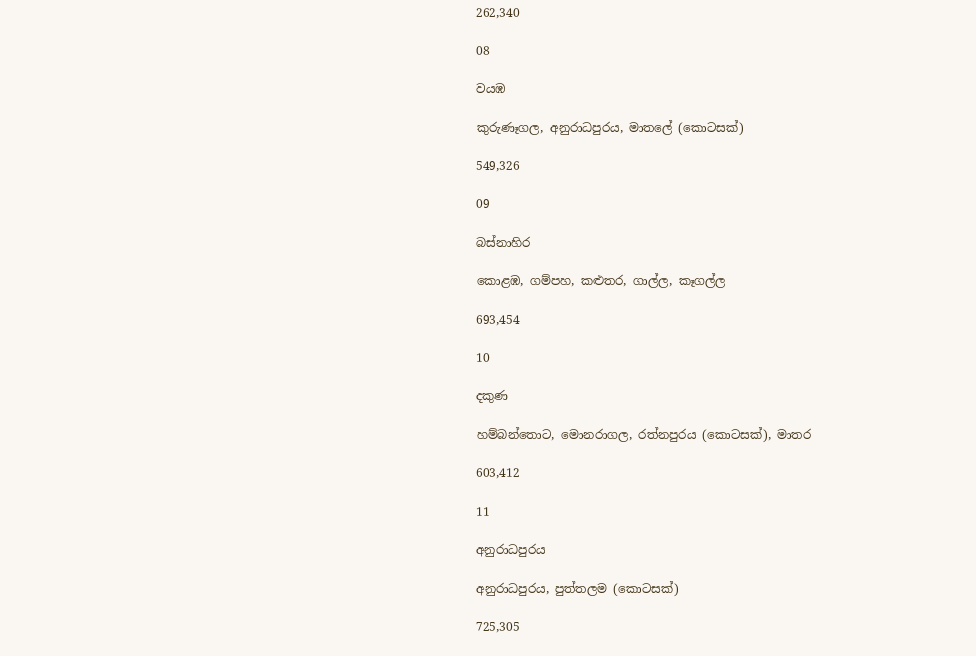262,340

08

වයඹ

කුරුණෑගල, අනුරාධපුරය, මාතලේ (කොටසක්)

549,326

09

බස්නාහිර

කොළඹ, ගම්පහ, කළුතර, ගාල්ල, කෑගල්ල

693,454

10

දකුණ

හම්බන්තොට, මොනරාගල, රත්නපුරය (කොටසක්), මාතර

603,412

11

අනුරාධපුරය

අනුරාධපුරය, පුත්තලම (කොටසක්)

725,305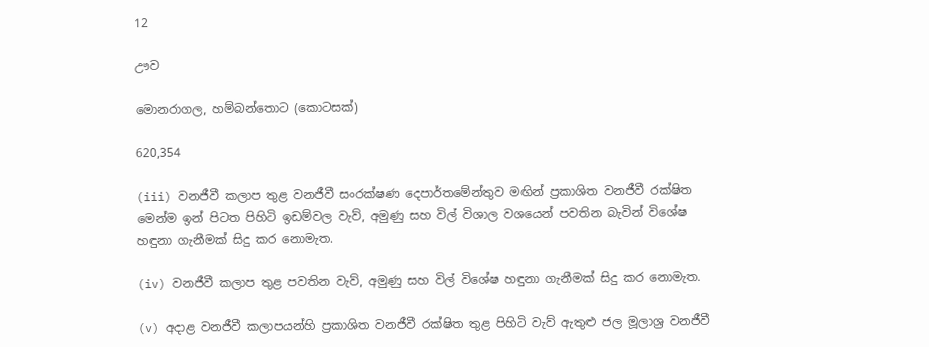12

ඌව

මොනරාගල, හම්බන්තොට (කොටසක්)

620,354

(iii) වනජීවී කලාප තුළ වනජීවී සංරක්ෂණ දෙපාර්තමේන්තුව මඟින් ප්‍රකාශිත වනජීවී රක්ෂිත මෙන්ම ඉන් පිටත පිහිටි ඉඩම්වල වැව්, අමුණු සහ විල් විශාල වශයෙන් පවතින බැවින් විශේෂ හඳුනා ගැනීමක් සිදු කර නොමැත.

(iv) වනජීවී කලාප තුළ පවතින වැව්, අමුණු සහ විල් විශේෂ හඳුනා ගැනීමක් සිදු කර නොමැත.

(v) අදාළ වනජීවී කලාපයන්හි ප්‍රකාශිත වනජීවී රක්ෂිත තුළ පිහිටි වැව් ඇතුළු ජල මූලාශ්‍ර වනජීවී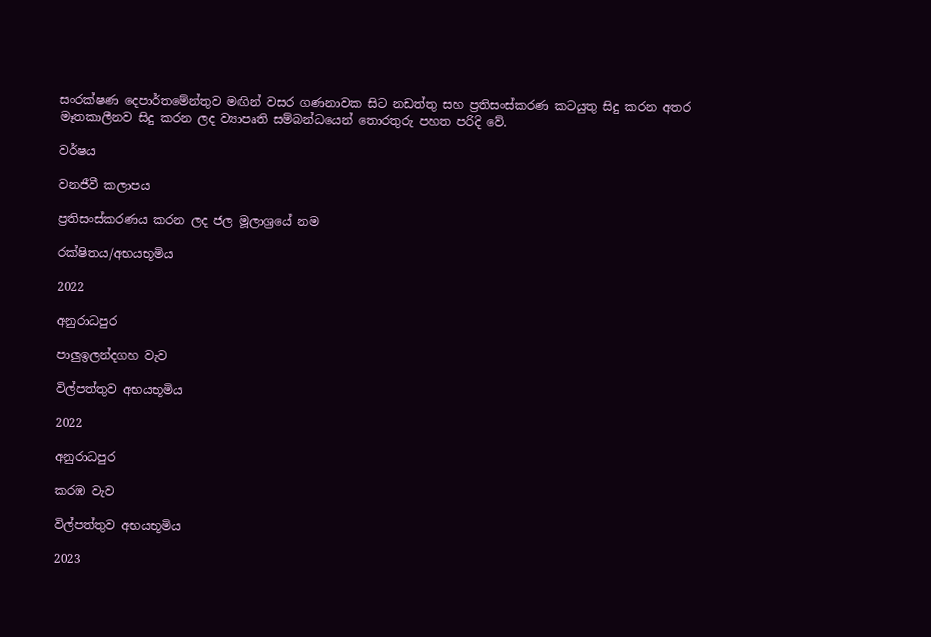සංරක්ෂණ දෙපාර්තමේන්තුව මඟින් වසර ගණනාවක සිට නඩත්තු සහ ප්‍රතිසංස්කරණ කටයුතු සිදු කරන අතර මෑතකාලීනව සිදු කරන ලද ව්‍යාපෘති සම්බන්ධයෙන් තොරතුරු පහත පරිදි වේ.

වර්ෂය

වනජීවී කලාපය

ප්‍රතිසංස්කරණය කරන ලද ජල මූලාශ්‍රයේ නම

රක්ෂිතය/අභයභූමිය

2022

අනුරාධපුර

පාලුඉලන්දගහ වැව

විල්පත්තුව අභයභූමිය

2022

අනුරාධපුර

කරඹ වැව

විල්පත්තුව අභයභූමිය

2023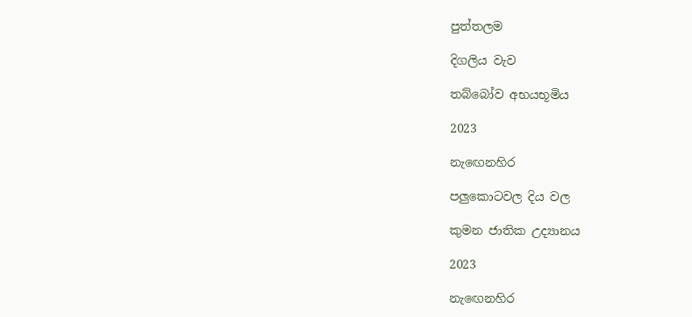පුත්තලම

දිගලිය වැව

තබ්බෝව අභයභූමිය

2023

නැඟෙනහිර

පලුකොටවල දිය වල

කුමන ජාතික උද්‍යානය

2023

නැඟෙනහිර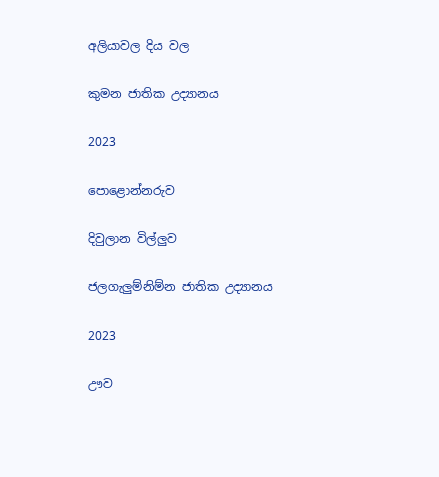අලියාවල දිය වල

කුමන ජාතික උද්‍යානය

2023

පොළොන්නරුව

දිවුලාන විල්ලුව

ජලගැලුම්නිම්න ජාතික උද්‍යානය

2023

ඌව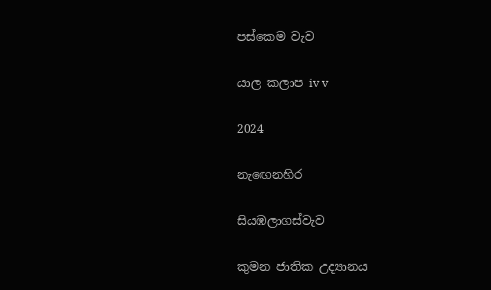පස්කෙම වැව

යාල කලාප iv v

2024

නැඟෙනහිර

සියඹලාගස්වැව

කුමන ජාතික උද්‍යානය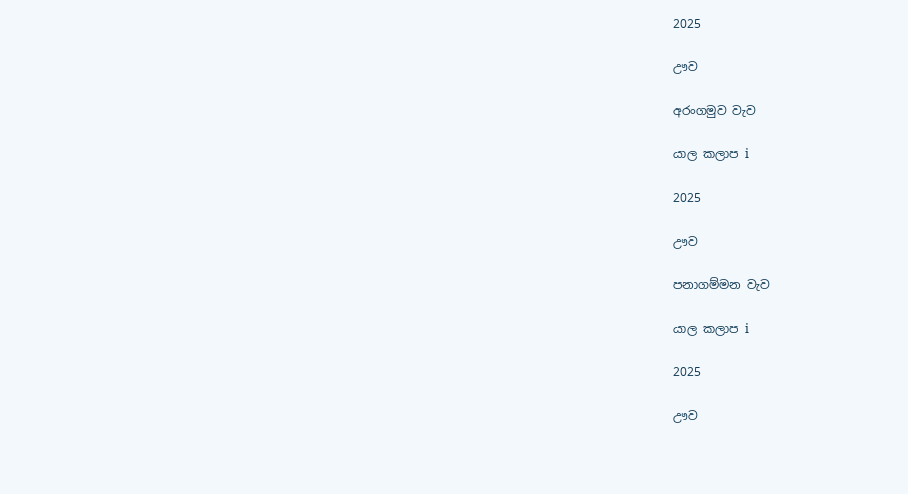2025

ඌව

අරංගමුව වැව

යාල කලාප i

2025

ඌව

පනාගම්මන වැව

යාල කලාප i

2025

ඌව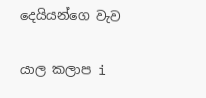දෙයියන්ගෙ වැව

යාල කලාප i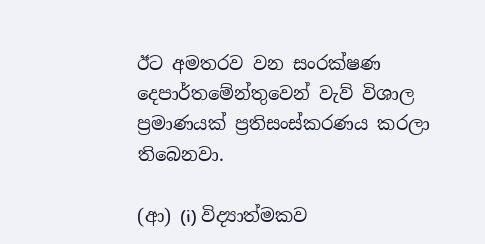ඊට අමතරව වන සංරක්ෂණ දෙපාර්තමේන්තුවෙන් වැව් විශාල ප්‍රමාණයක් ප්‍රතිසංස්කරණය කරලා තිබෙනවා.

(ආ) (i) විද්‍යාත්මකව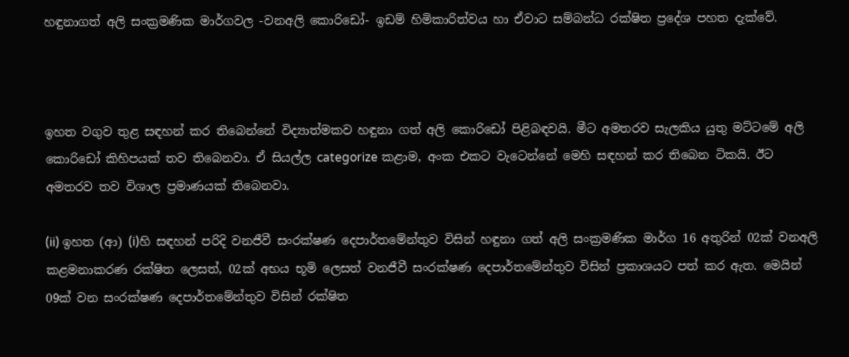හඳුනාගත් අලි සංක්‍රමණික මාර්ගවල -වනඅලි කොරිඩෝ- ඉඩම් හිමිකාරිත්වය හා ඒවාට සම්බන්ධ රක්ෂිත ප්‍රදේශ පහත දැක්වේ.



ඉහත වගුව තුළ සඳහන් කර තිබෙන්නේ විද්‍යාත්මකව හඳුනා ගත් අලි කොරි‍ඩෝ පිළිබඳවයි. මීට අමතරව සැලකිය යුතු මට්ටමේ අලි කොරිඩෝ කිහිපයක් තව තිබෙනවා. ඒ සියල්ල categorize කළාම, අංක එකට වැටෙන්නේ මෙහි සඳහන් කර තිබෙන ටිකයි. ඊට අමතරව තව විශාල ප්‍රමාණයක් තිබෙනවා.

(ii) ඉහත (ආ) (i)හි සඳහන් පරිදි වනජීවී සංරක්ෂණ දෙපාර්තමේන්තුව විසින් හඳුනා ගත් අලි සංක්‍රමණික මාර්ග 16 අතුරින් 02ක් වනඅලි කළමනාකරණ රක්ෂිත ලෙසත්, 02ක් අභය භූමි ලෙසත් වනජීවී සංරක්ෂණ දෙපාර්ත‍මේන්තුව විසින් ප්‍රකාශයට පත් කර ඇත. මෙයින් 09ක් වන සංරක්ෂණ දෙපාර්තමේන්තුව විසින් රක්ෂිත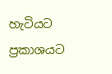හැටියට ප්‍රකාශයට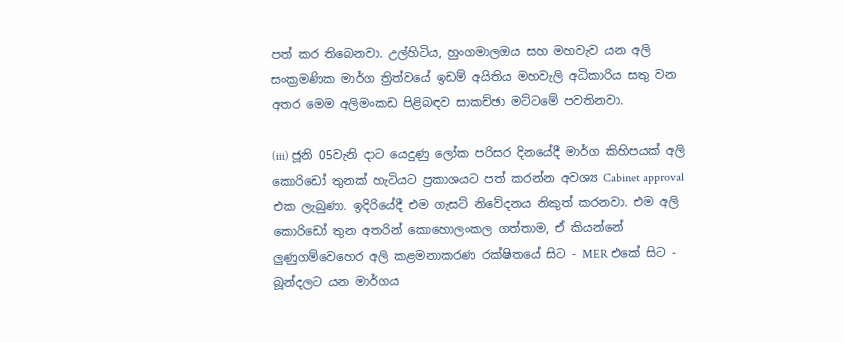පත් කර තිබෙනවා. උල්හිටිය, හුංගමාලඔය සහ මහවැව යන අලි සංක්‍රමණික මාර්ග ත්‍රිත්වයේ ඉඩම් අයිතිය මහවැලි අධිකාරිය සතු වන අතර මෙම අලිමංකඩ පිළිබඳව සාකච්ඡා මට්ටමේ පවතිනවා.

(iii) ජූනි 05වැනි දාට යෙදුණු ලෝක පරිසර දිනයේදී මාර්ග කිහිපයක් අලි කොරිඩෝ තුනක් හැටියට ප්‍රකාශයට පත් කරන්න අවශ්‍ය Cabinet approval එක ලැබුණා. ඉදිරියේදී එම ගැසට් නිවේදනය නිකුත් කරනවා. එම අලි කොරි‍ඩෝ තුන අතරින් කොහොලංකල ගත්තාම, ඒ කියන්‍නේ ලුණුගම්වෙහෙර අලි කළමනාකරණ රක්ෂිතයේ සිට - MER එකේ සිට - බූන්දලට යන මාර්ගය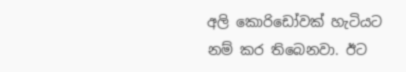අලි කොරිඩෝවක් හැටියට නම් කර තිබෙනවා. ඊට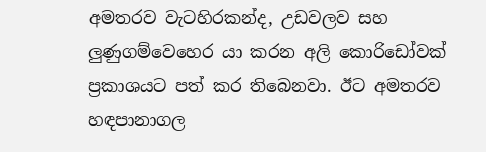අමතරව වැටහිරකන්ද, උඩවලව සහ ලුණුගම්වෙහෙර යා කරන අලි කොරිඩෝවක් ප්‍රකාශයට පත් කර තිබෙනවා. ඊට අමතරව හඳපානාගල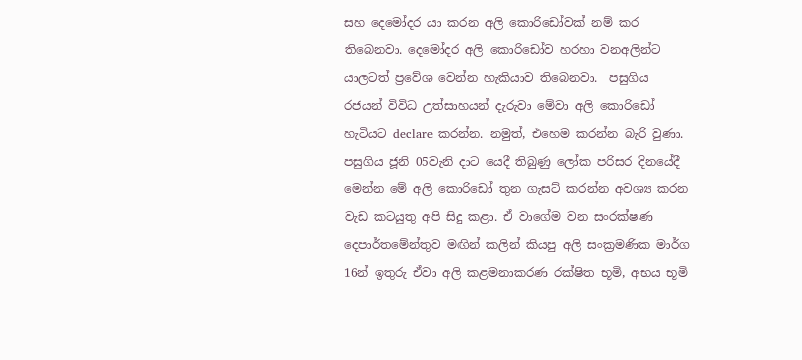සහ දෙමෝදර යා කරන අලි කොරිඩෝවක් නම් කර තිබෙනවා. දෙමෝදර අලි කොරිඩෝව හරහා වනඅලින්ට යාලටත් ප්‍රවේශ වෙන්න හැකියාව තිබෙනවා.  පසුගිය රජයන් විවිධ උත්සාහයන් දැරුවා මේවා අලි කොරිඩෝ හැටියට declare කරන්න. නමුත්, එහෙම කරන්න බැරි වුණා. පසුගිය ජූනි 05වැනි දාට යෙදී තිබුණු ලෝක පරිසර දිනයේදී මෙන්න මේ අලි කොරිඩෝ තුන ගැසට් කරන්න අවශ්‍ය කරන වැඩ කටයුතු අපි සිදු කළා. ඒ වාගේම වන සංරක්ෂණ දෙපාර්තමේන්තුව මඟින් කලින් කියපු අලි සංක්‍රමණික මාර්ග 16න් ඉතුරු ඒවා අලි කළමනාකරණ රක්ෂිත භූමි, අභය භූමි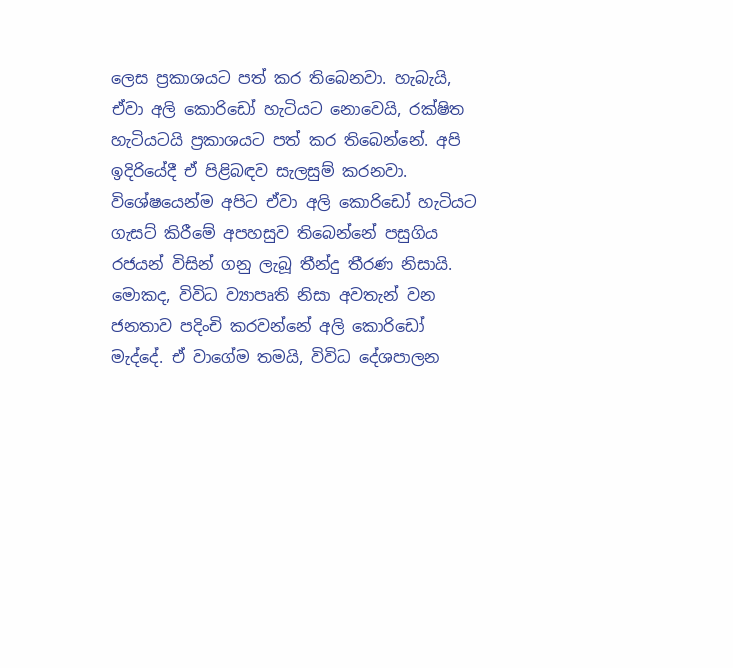ලෙස ප්‍රකාශයට පත් කර තිබෙනවා. හැබැයි, ඒවා අලි කොරිඩෝ හැටියට නොවෙයි, රක්ෂිත හැටියටයි ප්‍රකාශයට පත් කර තිබෙන්නේ. අපි ඉදිරියේදී ඒ පිළිබඳව සැලසුම් කරනවා. විශේෂයෙන්ම අපිට ඒවා අලි කොරිඩෝ හැටියට ගැසට් කිරීමේ අපහසුව තිබෙන්නේ පසුගිය රජයන් විසින් ගනු ලැබූ තීන්දු තීරණ නිසායි. මොකද, විවිධ ව්‍යාපෘති නිසා අවතැන් වන ජනතාව පදිංචි කරවන්නේ අලි කොරිඩෝ මැද්දේ. ඒ වාගේම තමයි, විවිධ දේශපාලන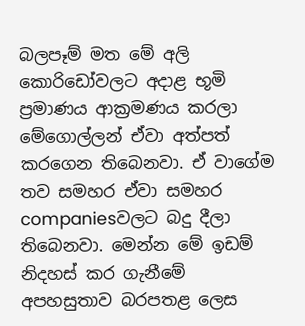බලපෑම් මත මේ අලි කොරිඩෝවලට අදාළ භූමි ප්‍රමාණය ආක්‍රමණය කරලා මේගොල්ලන් ඒවා අත්පත් කරගෙන තිබෙනවා. ඒ වාගේම තව සමහර ඒවා සමහර companiesවලට බදු දීලා තිබෙනවා. මෙන්න මේ ඉඩම් නිදහස් කර ගැනීමේ අපහසුතාව බරපතළ ලෙස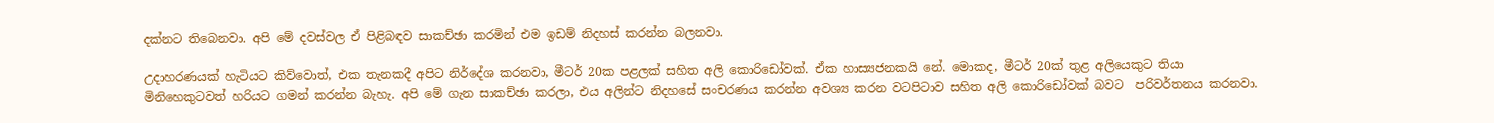දක්නට තිබෙනවා. අපි මේ දවස්වල ඒ පිළිබඳව සාකච්ඡා කරමින් එම ඉඩම් නිදහස් කරන්න බලනවා.

උදාහරණයක් හැටියට කිව්වොත්, එක තැනකදී අපිට නිර්දේශ කරනවා, මීටර් 20ක පළලක් සහිත අලි කොරිඩෝවක්. ඒක හාස්‍යජනකයි නේ. මොකද, මීටර් 20ක් තුළ අලියෙකුට තියා මිනිහෙකුටවත් හරියට ගමන් කරන්න බැහැ. අපි මේ ගැන සාකච්ඡා කරලා, එය අලින්ට නිදහසේ සංචරණය කරන්න අවශ්‍ය කරන වටපිටාව සහිත අලි කොරිඩෝවක් බවට  පරිවර්තනය කරනවා.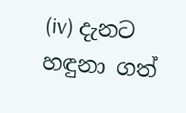(iv) දැනට හඳුනා ගත්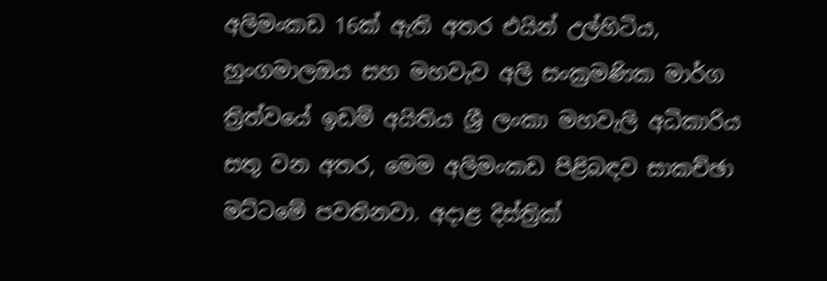අලිමංකඩ 16ක් ඇති අතර එයින් උල්හිටිය, හුංගමාලඔය සහ මහවැව අලි සංක්‍රමණික මාර්ග ත්‍රිත්වයේ ඉඩම් අයිතිය ශ්‍රී ලංකා මහවැලි අධිකාරිය සතු වන අතර, මෙම අලිමංකඩ පිළිබඳව සාකච්ඡා මට්ටමේ පවතිනවා. අදාළ දිස්ත්‍රික්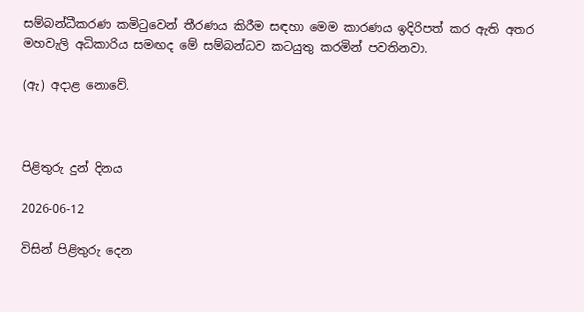සම්බන්ධීකරණ කමිටුවෙන් තීරණය කිරීම සඳහා මෙම කාරණය ඉදිරිපත් කර ඇති අතර මහවැලි අධිකාරිය සමඟද මේ සම්බන්ධව කටයුතු කරමින් පවතිනවා.

(ඇ) අදාළ නොවේ.



පිළිතුරු දුන් දිනය

2026-06-12

විසින් පිළිතුරු දෙන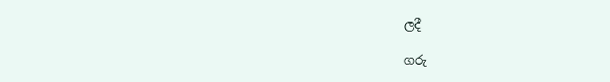ලදී

ගරු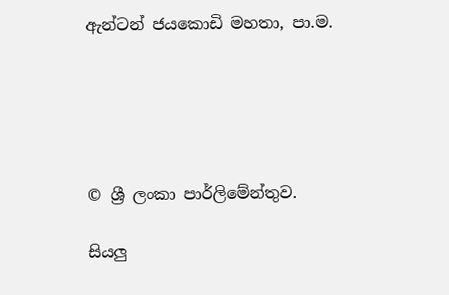ඇන්ටන් ජයකොඩි මහතා, පා.ම.





© ශ්‍රී ලංකා පාර්ලි‌මේන්තුව.

සියලු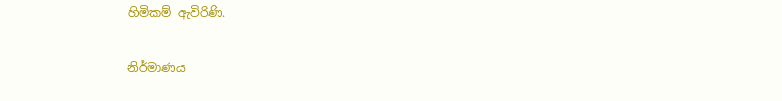හිමිකම් ඇවිරිණි.

නිර්මාණය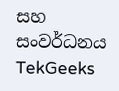සහ සංවර්ධනය  TekGeeks